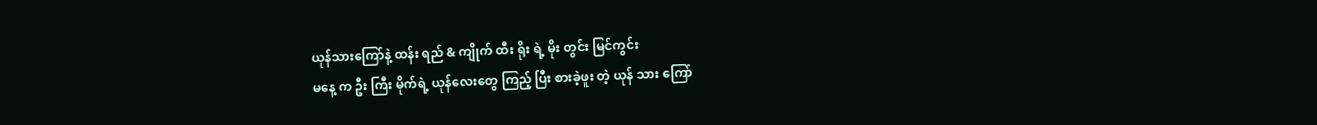ယုန်သားကြော်နဲ့ ထန်း ရည် & ကျိုက် ထီး ရိုး ရဲ့ မိုး တွင်း မြင်ကွင်း
မနေ့ က ဦး ကြီး မိုက်ရဲ့ ယုန်လေးတွေ ကြည့် ပြီး စားခဲ့ဖူး တဲ့ ယုန် သား ကြော်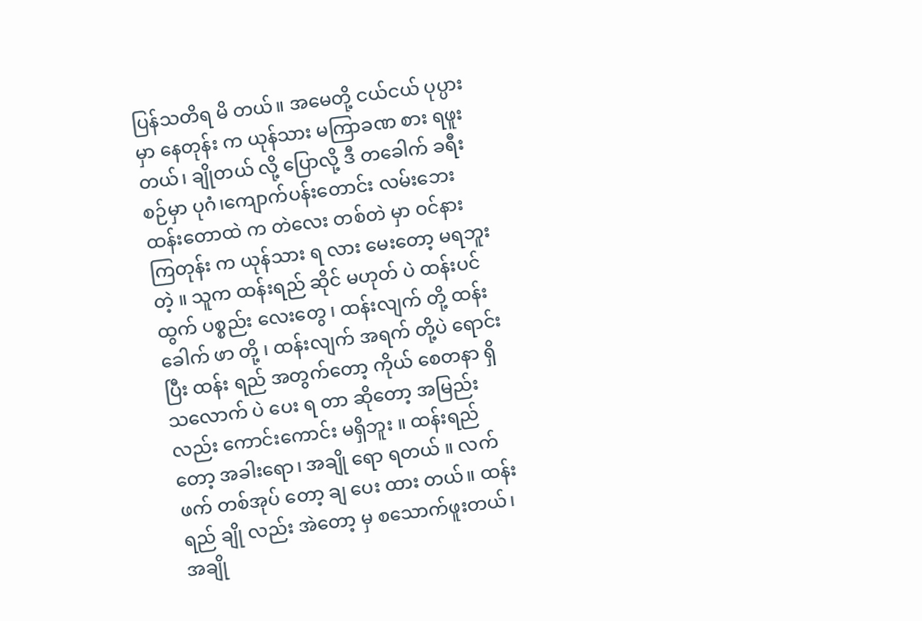ပြန်သတိရ မိ တယ်။ အမေတို့ ငယ်ငယ် ပုပ္ပား မှာ နေတုန်း က ယုန်သား မကြာခဏ စား ရဖူးတယ်၊ ချိုတယ် လို့ ပြောလို့ ဒီ တခေါက် ခရီး စဉ်မှာ ပုဂံ၊ကျောက်ပန်းတောင်း လမ်းဘေး ထန်းတောထဲ က တဲလေး တစ်တဲ မှာ ဝင်နား ကြတုန်း က ယုန်သား ရ လား မေးတော့ မရဘူးတဲ့ ။ သူက ထန်းရည် ဆိုင် မဟုတ် ပဲ ထန်းပင်ထွက် ပစ္စည်း လေးတွေ ၊ ထန်းလျက် တို့ ထန်းခေါက် ဖာ တို့ ၊ ထန်းလျက် အရက် တို့ပဲ ရောင်း ပြီး ထန်း ရည် အတွက်တော့ ကိုယ် စေတနာ ရှိ သလောက် ပဲ ပေး ရ တာ ဆိုတော့ အမြည်း လည်း ကောင်းကောင်း မရှိဘူး ။ ထန်းရည် တော့ အခါးရော၊ အချို ရော ရတယ် ။ လက်ဖက် တစ်အုပ် တော့ ချ ပေး ထား တယ်။ ထန်းရည် ချို လည်း အဲတော့ မှ စသောက်ဖူးတယ်၊ အချို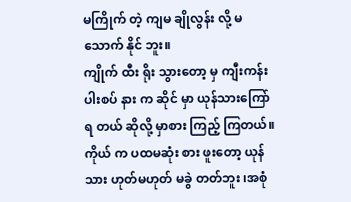မကြိုက် တဲ့ ကျမ ချိုလွန်း လို့ မသောက် နိုင် ဘူး။
ကျိုက် ထီး ရိုး သွားတော့ မှ ကျီးကန်း ပါးစပ် နား က ဆိုင် မှာ ယုန်သားကြော် ရ တယ် ဆိုလို့ မှာစား ကြည့် ကြတယ်။ ကိုယ် က ပထမဆုံး စား ဖူးတော့ ယုန်သား ဟုတ်မဟုတ် မခွဲ တတ်ဘူး ၊အစုံ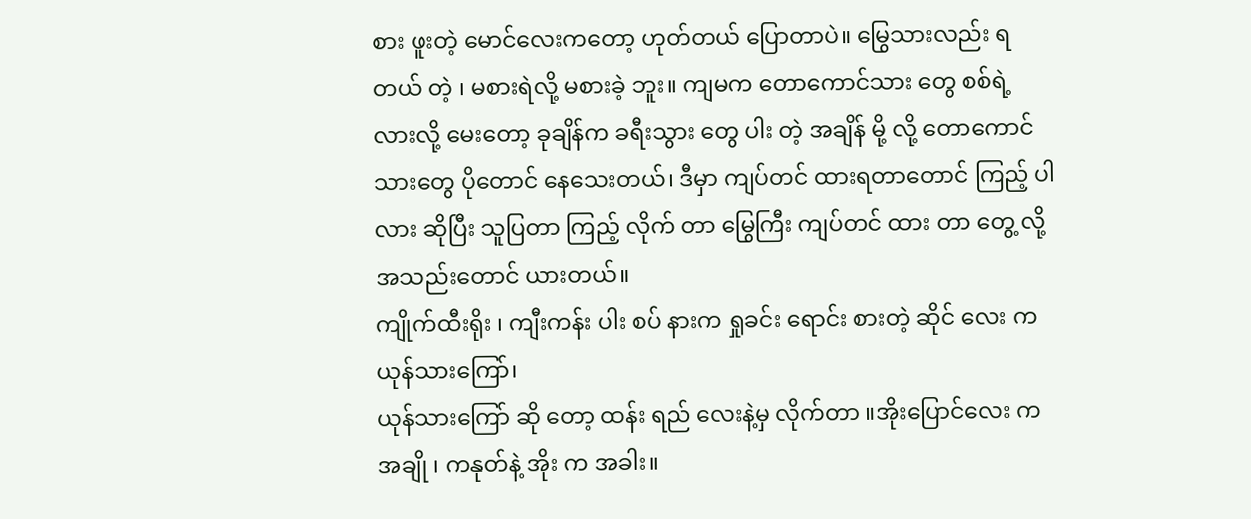စား ဖူးတဲ့ မောင်လေးကတော့ ဟုတ်တယ် ပြောတာပဲ။ မြွေသားလည်း ရတယ် တဲ့ ၊ မစားရဲလို့ မစားခဲ့ ဘူး။ ကျမက တောကောင်သား တွေ စစ်ရဲ့ လားလို့ မေးတော့ ခုချိန်က ခရီးသွား တွေ ပါး တဲ့ အချိန် မို့ လို့ တောကောင်သားတွေ ပိုတောင် နေသေးတယ်၊ ဒီမှာ ကျပ်တင် ထားရတာတောင် ကြည့် ပါလား ဆိုပြီး သူပြတာ ကြည့် လိုက် တာ မြွေကြီး ကျပ်တင် ထား တာ တွေ့ လို့ အသည်းတောင် ယားတယ်။
ကျိုက်ထီးရိုး ၊ ကျီးကန်း ပါး စပ် နားက ရှုခင်း ရောင်း စားတဲ့ ဆိုင် လေး က ယုန်သားကြော်၊
ယုန်သားကြော် ဆို တော့ ထန်း ရည် လေးနဲ့မှ လိုက်တာ ။အိုးပြောင်လေး က အချို ၊ ကနုတ်နဲ့ အိုး က အခါး။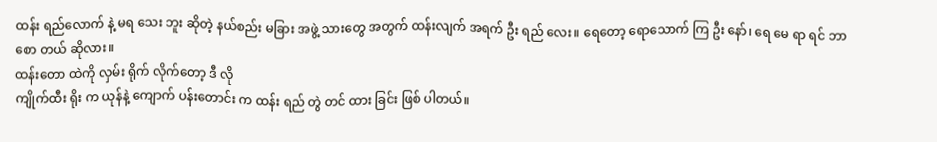ထန်း ရည်လောက် နဲ့ မရ သေး ဘူး ဆိုတဲ့ နယ်စည်း မခြား အဖွဲ့ သားတွေ အတွက် ထန်းလျက် အရက် ဦး ရည် လေး။ ရေတော့ ရောသောက် ကြ ဦး နော်၊ ရေ မေ ရာ ရင် ဘာ စော တယ် ဆိုလား။
ထန်းတော ထဲကို လှမ်း ရိုက် လိုက်တော့ ဒီ လို
ကျိုက်ထီး ရိုး က ယုန်နဲ့ ကျောက် ပန်းတောင်း က ထန်း ရည် တွဲ တင် ထား ခြင်း ဖြစ် ပါတယ်။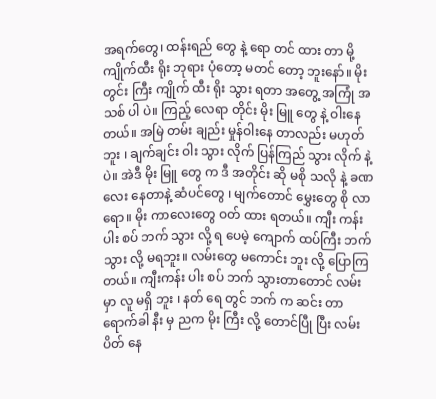အရက်တွေ၊ ထန်းရည် တွေ နဲ့ ရော တင် ထား တာ မို့ ကျိုက်ထီး ရိုး ဘုရား ပုံတော့ မတင် တော့ ဘူးနော်။ မိုး တွင်း ကြီး ကျိုက် ထီး ရိုး သွား ရတာ အတွေ့ အကြုံ အသစ် ပါ ပဲ။ ကြည့် လေရာ တိုင်း မိုး မြူ တွေ နဲ့ ဝါးနေ တယ်။ အမြဲ တမ်း ချည်း မှုန်ဝါးနေ တာလည်း မဟုတ်ဘူး ၊ ချက်ချင်း ဝါး သွား လိုက် ပြန်ကြည် သွား လိုက် နဲ့ ပဲ။ အဲဒီ မိုး မြူ တွေ က ဒီ အတိုင်း ဆို မစို သလို နဲ့ ခဏလေး နေတာနဲ့ ဆံပင်တွေ ၊ မျက်တောင် မွှေးတွေ စို လာရော။ မိုး ကာလေးတွေ ဝတ် ထား ရတယ်။ ကျီး ကန်း ပါး စပ် ဘက် သွား လို့ ရ ပေမဲ့ ကျောက် ထပ်ကြီး ဘက် သွား လို့ မရဘူး။ လမ်းတွေ မကောင်း ဘူး လို့ ပြောကြတယ်။ ကျီးကန်း ပါး စပ် ဘက် သွားတာတောင် လမ်း မှာ လူ မရှိ ဘူး ၊ နတ် ရေ တွင် ဘက် က ဆင်း တာ ရောက်ခါ နီး မှ ညက မိုး ကြီး လို့ တောင်ပြီု ပြီး လမ်း ပိတ် နေ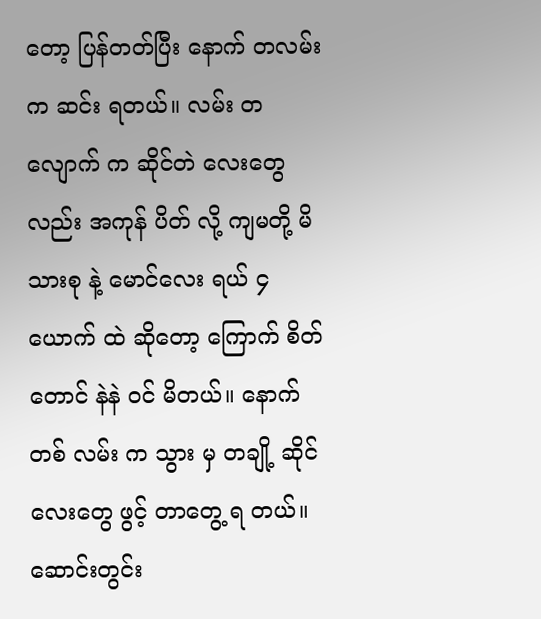တော့ ပြန်တတ်ပြီး နောက် တလမ်း က ဆင်း ရတယ်။ လမ်း တလျောက် က ဆိုင်တဲ လေးတွေ လည်း အကုန် ပိတ် လို့ ကျမတို့ မိသားစု နဲ့ မောင်လေး ရယ် ၄ ယောက် ထဲ ဆိုတော့ ကြောက် စိတ်တောင် နဲနဲ ဝင် မိတယ်။ နောက် တစ် လမ်း က သွား မှ တချို့ ဆိုင် လေးတွေ ဖွင့် တာတွေ့ ရ တယ်။
ဆောင်းတွင်း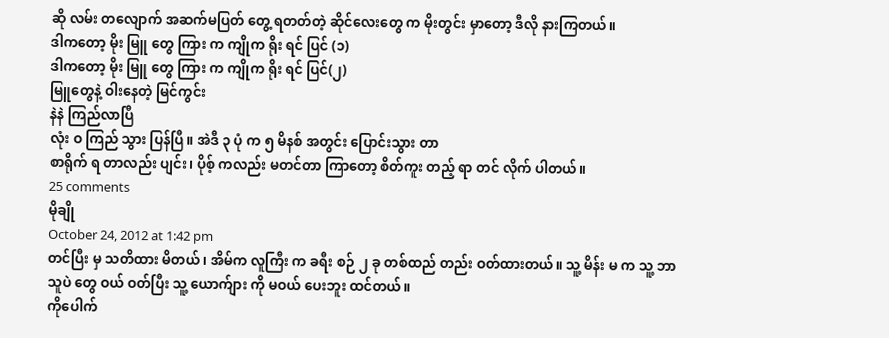ဆို လမ်း တလျောက် အဆက်မပြတ် တွေ့ ရတတ်တဲ့ ဆိုင်လေးတွေ က မိုးတွင်း မှာတော့ ဒီလို နားကြတယ်။
ဒါကတော့ မိုး မြူ တွေ ကြား က ကျိုက ရိုး ရင် ပြင် (၁)
ဒါကတော့ မိုး မြူ တွေ ကြား က ကျိုက ရိုး ရင် ပြင်(၂)
မြူတွေနဲ့ ဝါးနေတဲ့ မြင်ကွင်း
နဲနဲ ကြည်လာပြီ
လုံး ဝ ကြည် သွား ပြန်ပြီ။ အဲဒီ ၃ ပုံ က ၅ မိနစ် အတွင်း ပြောင်းသွား တာ
စာရိုက် ရ တာလည်း ပျင်း၊ ပိုစ့် ကလည်း မတင်တာ ကြာတော့ စိတ်ကူး တည့် ရာ တင် လိုက် ပါတယ်။
25 comments
မိုချို
October 24, 2012 at 1:42 pm
တင်ပြီး မှ သတိထား မိတယ် ၊ အိမ်က လူကြီး က ခရီး စဉ် ၂ ခု တစ်ထည် တည်း ဝတ်ထားတယ်။ သူ့ မိန်း မ က သူ့ ဘာသူပဲ တွေ ဝယ် ဝတ်ပြီး သူ့ ယောက်ျား ကို မဝယ် ပေးဘူး ထင်တယ်။
ကိုပေါက်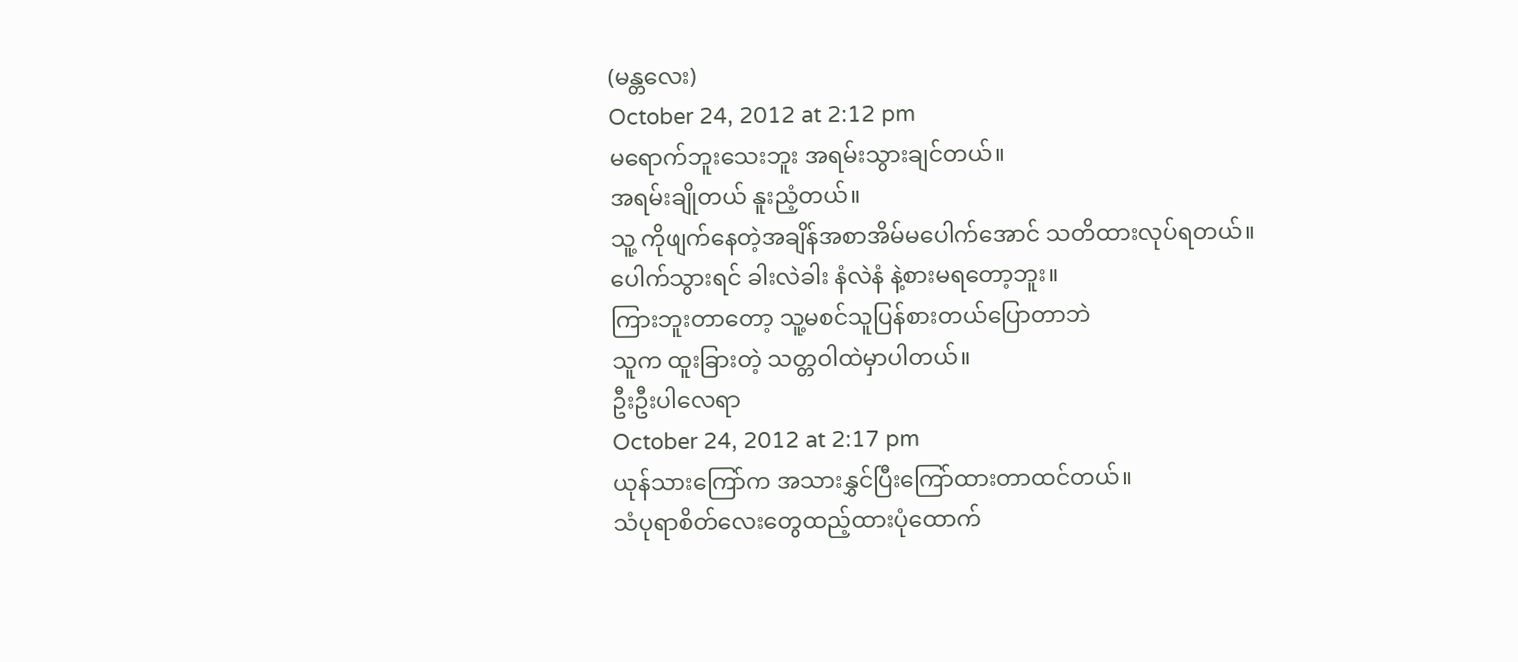(မန္တလေး)
October 24, 2012 at 2:12 pm
မရောက်ဘူးသေးဘူး အရမ်းသွားချင်တယ်။
အရမ်းချိုတယ် နူးညံ့တယ်။
သူ့ ကိုဖျက်နေတဲ့အချိန်အစာအိမ်မပေါက်အောင် သတိထားလုပ်ရတယ်။
ပေါက်သွားရင် ခါးလဲခါး နံလဲနံ နဲ့စားမရတော့ဘူး။
ကြားဘူးတာတော့ သူ့မစင်သူပြန်စားတယ်ပြောတာဘဲ
သူက ထူးခြားတဲ့ သတ္တဝါထဲမှာပါတယ်။
ဦးဦးပါလေရာ
October 24, 2012 at 2:17 pm
ယုန်သားကြော်က အသားနွှင်ပြီးကြော်ထားတာထင်တယ်။
သံပုရာစိတ်လေးတွေထည့်ထားပုံထောက်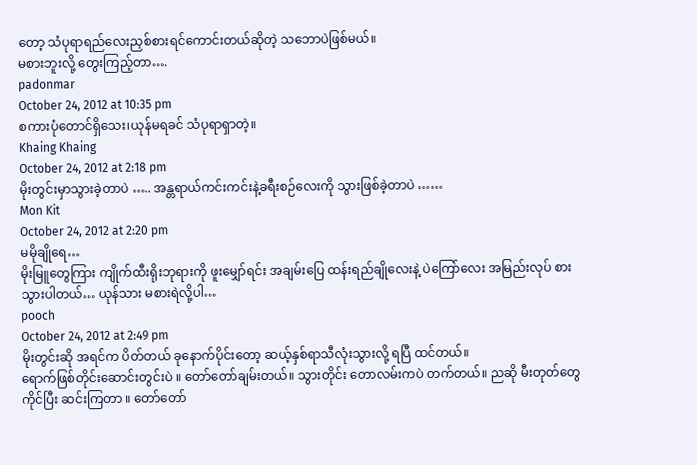တော့ သံပုရာရည်လေးညှစ်စားရင်ကောင်းတယ်ဆိုတဲ့ သဘောပဲဖြစ်မယ်။
မစားဘူးလို့ တွေးကြည့်တာ….
padonmar
October 24, 2012 at 10:35 pm
စကားပုံတောင်ရှိသေး၊ယုန်မရခင် သံပုရာရှာတဲ့။
Khaing Khaing
October 24, 2012 at 2:18 pm
မိုးတွင်းမှာသွားခဲ့တာပဲ ….. အန္တရာယ်ကင်းကင်းနဲ့ခရီးစဉ်လေးကို သွားဖြစ်ခဲ့တာပဲ ……
Mon Kit
October 24, 2012 at 2:20 pm
မမိုချိုရေ…
မိုးမြူတွေကြား ကျိုက်ထီးရိုးဘုရားကို ဖူးမျှော်ရင်း အချမ်းပြေ ထန်းရည်ချိုလေးနဲ့ ပဲကြော်လေး အမြည်းလုပ် စားသွားပါတယ်… ယုန်သား မစားရဲလို့ပါ…
pooch
October 24, 2012 at 2:49 pm
မိုးတွင်းဆို အရင်က ပိတ်တယ် ခုနောက်ပိုင်းတော့ ဆယ့်နှစ်ရာသီလုံးသွားလို့ ရပြီ ထင်တယ်။
ရောက်ဖြစ်တိုင်းဆောင်းတွင်းပဲ ။ တော်တော်ချမ်းတယ်။ သွားတိုင်း တောလမ်းကပဲ တက်တယ်။ ညဆို မီးတုတ်တွေ ကိုင်ပြီး ဆင်းကြတာ ။ တော်တော်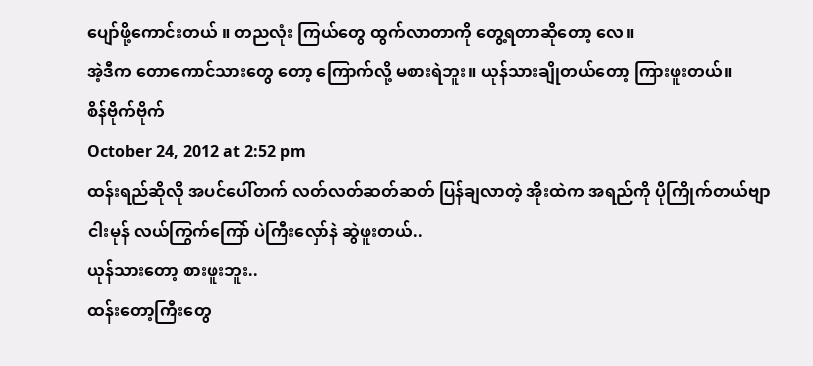ပျော်ဖို့ကောင်းတယ် ။ တညလုံး ကြယ်တွေ ထွက်လာတာကို တွေ့ရတာဆိုတော့ လေ။
အဲ့ဒီက တောကောင်သားတွေ တော့ ကြောက်လို့ မစားရဲဘူး။ ယုန်သားချိုတယ်တော့ ကြားဖူးတယ်။
စိန်ဗိုက်ဗိုက်
October 24, 2012 at 2:52 pm
ထန်းရည်ဆိုလို အပင်ပေါ်တက် လတ်လတ်ဆတ်ဆတ် ပြန်ချလာတဲ့ အိုးထဲက အရည်ကို ပိုကြိုက်တယ်ဗျာ
ငါးမုန် လယ်ကြွက်ကြော် ပဲကြီးလှော်နဲ ဆွဲဖူးတယ်..
ယုန်သားတော့ စားဖူးဘူး..
ထန်းတော့ကြီးတွေ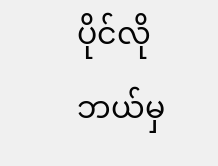ပိုင်လို ဘယ်မှ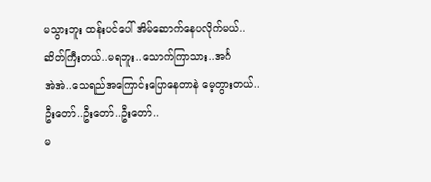မသွားဘူး ထန်းပင်ပေါ် အိမ်ဆောက်နေပလိုက်မယ်..
ဆိတ်ကြီးတယ်..မရဘူး..သောက်ကြာသား..အင်္ဂ
အဲအဲ..သေရည်အကြောင်းပြောနေတာနဲ မေ့တွားတယ်..
ဦးတော်..ဦးတော်..ဦးတော်..
မ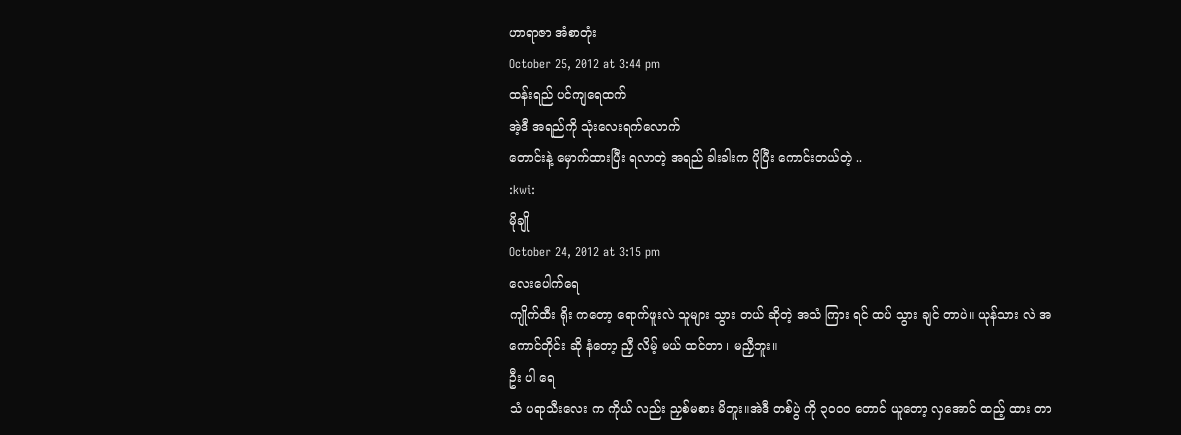ဟာရာဇာ အံစာတုံး
October 25, 2012 at 3:44 pm
ထန်းရည် ပင်ကျရေထက်
အဲ့ဒီ အရည်ကို သုံးလေးရက်လောက်
တောင်းနဲ့ မှောက်ထားပြီး ရလာတဲ့ အရည် ခါးခါးက ပိုပြီး ကောင်းတယ်တဲ့ ..
:kwi:
မိုချို
October 24, 2012 at 3:15 pm
လေးပေါက်ရေ
ကျိုက်ထီး ရိုး ကတော့ ရောက်ဖူးလဲ သူများ သွား တယ် ဆိုတဲ့ အသံ ကြား ရင် ထပ် သွား ချင် တာပဲ။ ယုန်သား လဲ အကောင်တိုင်း ဆို နံတော့ ညှီ လိမ့် မယ် ထင်တာ ၊ မညှီဘူး။
ဦး ပါ ရေ
သံ ပရာသီးလေး က ကိုယ် လည်း ညှစ်မစား မိဘူး။အဲဒီ တစ်ပွဲ ကို ၃၀၀ဝ တောင် ယူတော့ လှအောင် ထည့် ထား တာ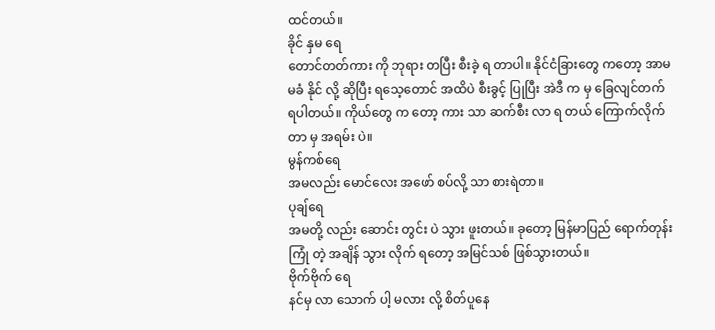ထင်တယ်။
ခိုင် နှမ ရေ
တောင်တတ်ကား ကို ဘုရား တပြီး စီးခဲ့ ရ တာပါ။ နိုင်ငံခြားတွေ ကတော့ အာမမခံ နိုင် လို့ ဆိုပြီး ရသေ့တောင် အထိပဲ စီးခွင့် ပြုပြီး အဲဒီ က မှ ခြေလျင်တက် ရပါတယ်။ ကိုယ်တွေ က တော့ ကား သာ ဆက်စီး လာ ရ တယ် ကြောက်လိုက် တာ မှ အရမ်း ပဲ။
မွန်ကစ်ရေ
အမလည်း မောင်လေး အဖော် စပ်လို့ သာ စားရဲတာ။
ပုချ်ရေ
အမတို့ လည်း ဆောင်း တွင်း ပဲ သွား ဖူးတယ်။ ခုတော့ မြန်မာပြည် ရောက်တုန်း ကြုံ တဲ့ အချိန် သွား လိုက် ရတော့ အမြင်သစ် ဖြစ်သွားတယ်။
ဗိုက်ဗိုက် ရေ
နင်မှ လာ သောက် ပါ့ မလား လို့ စိတ်ပူနေ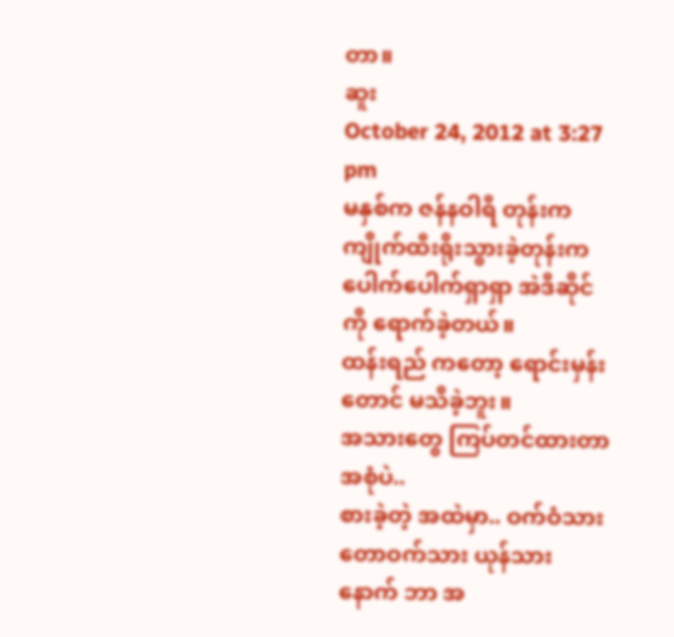တာ။
ဆူး
October 24, 2012 at 3:27 pm
မနှစ်က ဇန်နဝါရီ တုန်းက ကျိုက်ထီးရိုးသွားခဲ့တုန်းက ပေါက်ပေါက်ရှာရှာ အဲဒီဆိုင် ကို ရောက်ခဲ့တယ်။
ထန်းရည် ကတော့ ရောင်းမှန်းတောင် မသိခဲ့ဘူး။
အသားတွေ ကြပ်တင်ထားတာ အစုံပဲ..
စားခဲ့တဲ့ အထဲမှာ.. ဝက်ဝံသား တောဝက်သား ယုန်သား နောက် ဘာ အ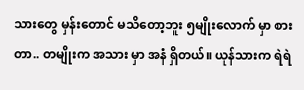သားတွေ မှန်းတောင် မသိတော့ဘူး ၅မျိုးလောက် မှာ စားတာ.. တမျိုးက အသား မှာ အနံ ရှိတယ်။ ယုန်သားက ရဲရဲ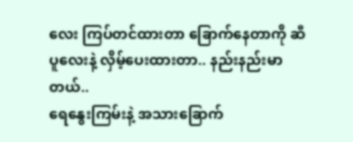လေး ကြပ်တင်ထားတာ ခြောက်နေတာကို ဆီပူလေးနဲ့ လှိမ့်ပေးထားတာ.. နည်းနည်းမာတယ်..
ရေနွေးကြမ်းနဲ့ အသားခြောက်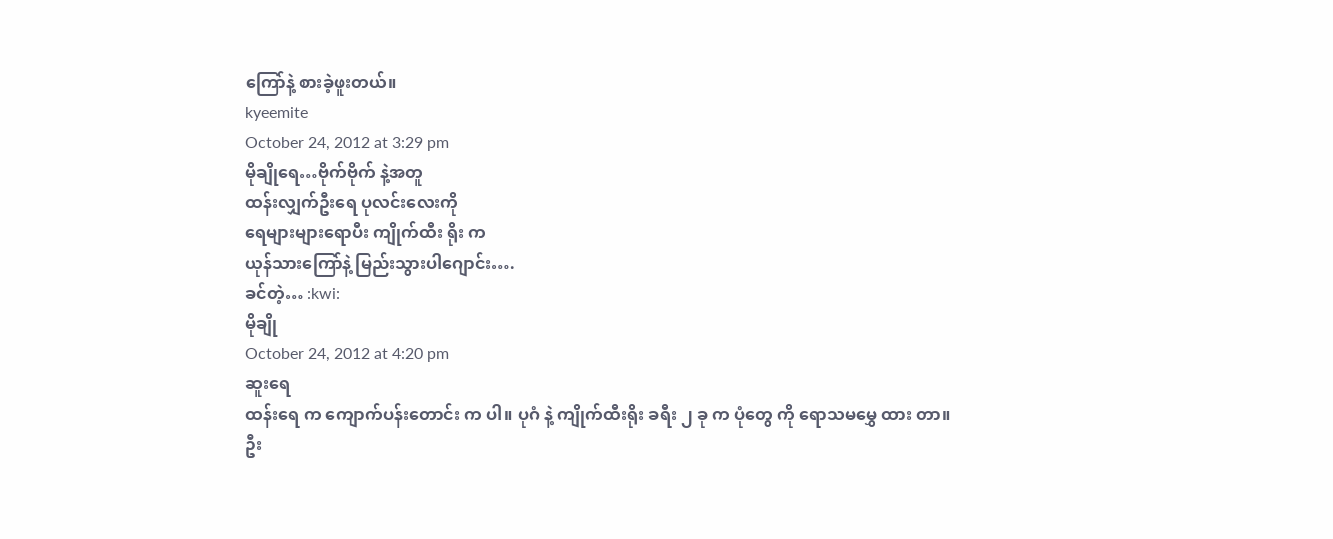ကြော်နဲ့ စားခဲ့ဖူးတယ်။
kyeemite
October 24, 2012 at 3:29 pm
မိုချိုရေ…ဗိုက်ဗိုက် နဲ့အတူ
ထန်းလျှက်ဦးရေ ပုလင်းလေးကို
ရေများများရောပီး ကျိုက်ထီး ရိုး က
ယုန်သားကြော်နဲ့ မြည်းသွားပါဂျောင်း….
ခင်တဲ့… :kwi:
မိုချို
October 24, 2012 at 4:20 pm
ဆူးရေ
ထန်းရေ က ကျောက်ပန်းတောင်း က ပါ။ ပုဂံ နဲ့ ကျိုက်ထီးရိုး ခရီး ၂ ခု က ပုံတွေ ကို ရောသမမွှေ ထား တာ။
ဦး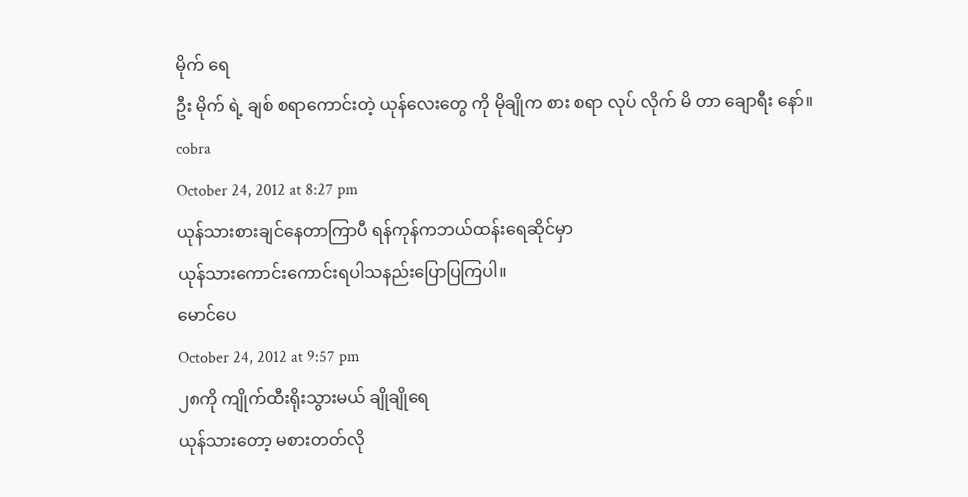မိုက် ရေ
ဦး မိုက် ရဲ့ ချစ် စရာကောင်းတဲ့ ယုန်လေးတွေ ကို မိုချိုက စား စရာ လုပ် လိုက် မိ တာ ချောရီး နော်။
cobra
October 24, 2012 at 8:27 pm
ယုန်သားစားချင်နေတာကြာပီ ရန်ကုန်ကဘယ်ထန်းရေဆိုင်မှာ
ယုန်သားကောင်းကောင်းရပါသနည်းပြောပြကြပါ။
မောင်ပေ
October 24, 2012 at 9:57 pm
၂၈ကို ကျိုက်ထီးရိုးသွားမယ် ချိုချိုရေ
ယုန်သားတော့ မစားတတ်လို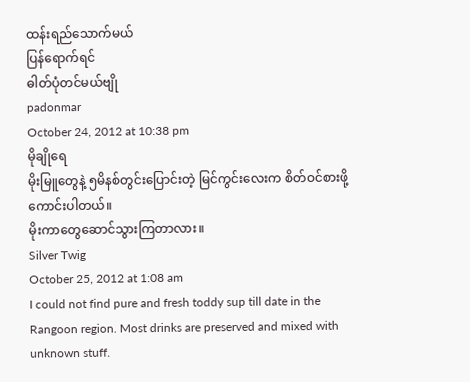ထန်းရည်သောက်မယ်
ပြန်ရောက်ရင်
ဓါတ်ပုံတင်မယ်ဗျို
padonmar
October 24, 2012 at 10:38 pm
မိုချိုရေ
မိုးမြူတွေနဲ့ ၅မိနစ်တွင်းပြောင်းတဲ့ မြင်ကွင်းလေးက စိတ်ဝင်စားဖို့ကောင်းပါတယ်။
မိုးကာတွေဆောင်သွားကြတာလား။
Silver Twig
October 25, 2012 at 1:08 am
I could not find pure and fresh toddy sup till date in the Rangoon region. Most drinks are preserved and mixed with unknown stuff.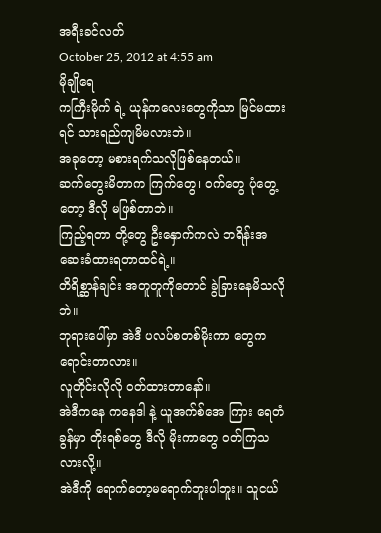အရီးခင်လတ်
October 25, 2012 at 4:55 am
မိုချိုရေ
ကကြီးမိုက် ရဲ့ ယုန်ကလေးတွေကိုသာ မြင်မထားရင် သားရည်ကျမိမလားဘဲ။
အခုတော့ မစားရက်သလိုဖြစ်နေတယ်။
ဆက်တွေးမိတာက ကြက်တွေ၊ ဝက်တွေ ပုံတွေ့တော့ ဒီလို မဖြစ်တာဘဲ။
ကြည့်ရတာ တို့တွေ ဦးနှောက်ကလဲ ဘရိန်းအဆေးခံထားရတာထင်ရဲ့။
တိရိစ္ဆာန်ချင်း အတူတူကိုတောင် ခွဲခြားနေမိသလိုဘဲ။
ဘုရားပေါ်မှာ အဲဒီ ပလပ်စတစ်မိုးကာ တွေက ရောင်းတာလား။
လူတိုင်းလိုလို ဝတ်ထားတာနော်။
အဲဒီကနေ ကနေဒါ နဲ့ ယူအက်စ်အေ ကြား ရေတံခွန်မှာ တိုးရစ်တွေ ဒီလို မိုးကာတွေ ဝတ်ကြသလားလို့။
အဲဒီကို ရောက်တော့မရောက်ဘူးပါဘူး။ သူငယ်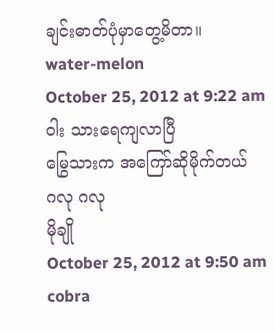ချင်းဓာတ်ပုံမှာတွေ့မိတာ။
water-melon
October 25, 2012 at 9:22 am
ဝါး သားရေကျလာပြီ
မြွေသားက အကြော်ဆိုမိုက်တယ်
ဂလု ဂလု
မိုချို
October 25, 2012 at 9:50 am
cobra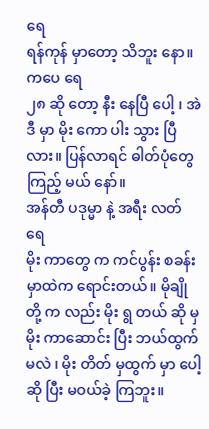ရေ
ရန်ကုန် မှာတော့ သိဘူး နော။
ကပေ ရေ
၂၈ ဆို တော့ နီး နေပြီ ပေါ့ ၊ အဲဒီ မှာ မိုး ကော ပါး သွား ပြီ လား။ ပြန်လာရင် ဓါတ်ပုံတွေ ကြည့် မယ် နော်။
အန်တီ ပဒုမ္မာ နဲ့ အရီး လတ် ရေ
မိုး ကာတွေ က ကင်ပွန်း စခန်း မှာထဲက ရောင်းတယ်။ မိုချို တို့ က လည်း မိုး ရွ တယ် ဆို မှ မိုး ကာဆောင်း ပြီး ဘယ်ထွက် မလဲ ၊ မိုး တိတ် မှထွက် မှာ ပေါ့ ဆို ပြီး မဝယ်ခဲ့ ကြဘူး။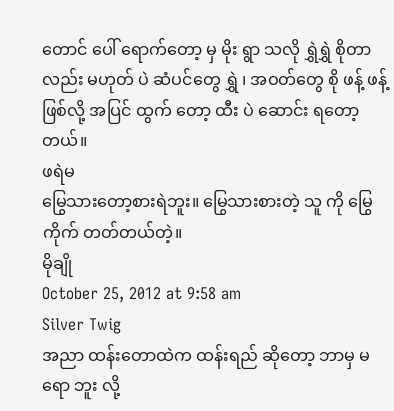တောင် ပေါ် ရောက်တော့ မှ မိုး ရွာ သလို ရွှဲရွှဲ စိုတာလည်း မဟုတ် ပဲ ဆံပင်တွေ ရွှဲ ၊ အဝတ်တွေ စို ဖန့် ဖန့် ဖြစ်လို့ အပြင် ထွက် တော့ ထီး ပဲ ဆောင်း ရတော့ တယ်။
ဖရဲမ
မြွေသားတော့စားရဲဘူး။ မြွေသားစားတဲ့ သူ ကို မြွေ ကိုက် တတ်တယ်တဲ့။
မိုချို
October 25, 2012 at 9:58 am
Silver Twig
အညာ ထန်းတောထဲက ထန်းရည် ဆိုတော့ ဘာမှ မရော ဘူး လို့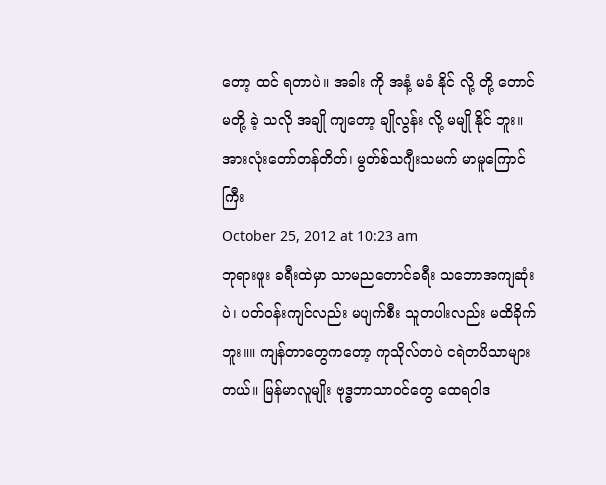တော့ ထင် ရတာပဲ။ အခါး ကို အနံ့ မခံ နိုင် လို့ တို့ တောင် မတို့ ခဲ့ သလို အချို ကျတော့ ချိုလွန်း လို့ မမျို နိုင် ဘူး။
အားလုံးတော်တန်တိတ်၊ မွတ်စ်သဂျီးသမက် မာမူကြောင်ကြီး
October 25, 2012 at 10:23 am
ဘုရားဖူး ခရီးထဲမှာ သာမညတောင်ခရီး သဘောအကျဆုံးပဲ၊ ပတ်ဝန်းကျင်လည်း မပျက်စီး သူတပါးလည်း မထိခိုက်ဘူး။။ ကျန်တာတွေကတော့ ကုသိုလ်တပဲ ငရဲတပိသာများတယ်။ မြန်မာလူမျိုး ဗုဒ္ဓဘာသာဝင်တွေ ထေရဝါဒ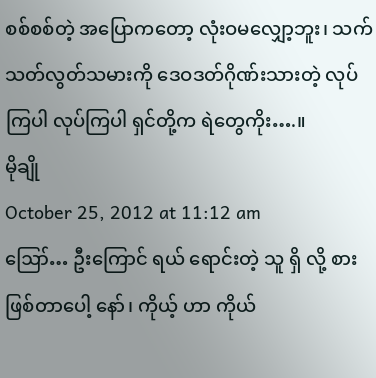စစ်စစ်တဲ့ အပြောကတော့ လုံးဝမလျှော့ဘူး၊ သက်သတ်လွတ်သမားကို ဒေဝဒတ်ဂိုဏ်းသားတဲ့ လုပ်ကြပါ လုပ်ကြပါ ရှင်တို့က ရဲတွေကိုး….။
မိုချို
October 25, 2012 at 11:12 am
ဪ… ဦးကြောင် ရယ် ရောင်းတဲ့ သူ ရှိ လို့ စား ဖြစ်တာပေါ့ နော်၊ ကိုယ့် ဟာ ကိုယ်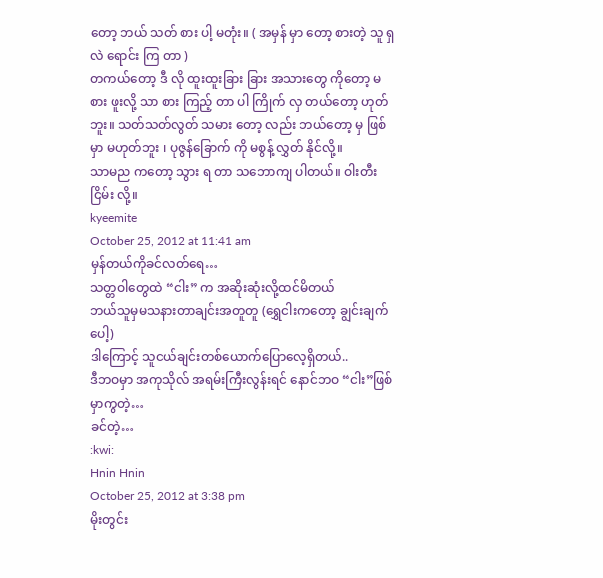တော့ ဘယ် သတ် စား ပါ့ မတုံး။ ( အမှန် မှာ တော့ စားတဲ့ သူ ရှ လဲ ရောင်း ကြ တာ )
တကယ်တော့ ဒီ လို ထူးထူးခြား ခြား အသားတွေ ကိုတော့ မစား ဖူးလို့ သာ စား ကြည့် တာ ပါ ကြိုက် လှ တယ်တော့ ဟုတ်ဘူး။ သတ်သတ်လွတ် သမား တော့ လည်း ဘယ်တော့ မှ ဖြစ်မှာ မဟုတ်ဘူး ၊ ပုဇွန်ခြောက် ကို မစွန့် လွှတ် နိုင်လို့။
သာမည ကတော့ သွား ရ တာ သဘောကျ ပါတယ်။ ဝါးတီး ငြိမ်း လို့။
kyeemite
October 25, 2012 at 11:41 am
မှန်တယ်ကိုခင်လတ်ရေ…
သတ္တဝါတွေထဲ “ငါး” က အဆိုးဆုံးလို့ထင်မိတယ်
ဘယ်သူမှမသနားတာချင်းအတူတူ (ရွှေငါးကတော့ ချွင်းချက်ပေါ့)
ဒါကြောင့် သူငယ်ချင်းတစ်ယောက်ပြောလေ့ရှိတယ်..
ဒီဘဝမှာ အကုသိုလ် အရမ်းကြီးလွန်းရင် နောင်ဘဝ “ငါး”ဖြစ်မှာကွတဲ့…
ခင်တဲ့…
:kwi:
Hnin Hnin
October 25, 2012 at 3:38 pm
မိုးတွင်း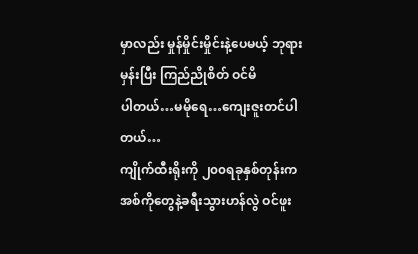မှာလည်း မှုန်မှိုင်းမှိုင်းနဲ့ပေမယ့် ဘုရားမှန်းပြီး ကြည်ညိုစိတ် ဝင်မိ
ပါတယ်…မမိုရေ…ကျေးဇူးတင်ပါတယ်…
ကျိုက်ထီးရိုးကို ၂၀၀ရခုနှစ်တုန်းက အစ်ကိုတွေနဲ့ခရီးသွားဟန်လွဲ ဝင်ဖူး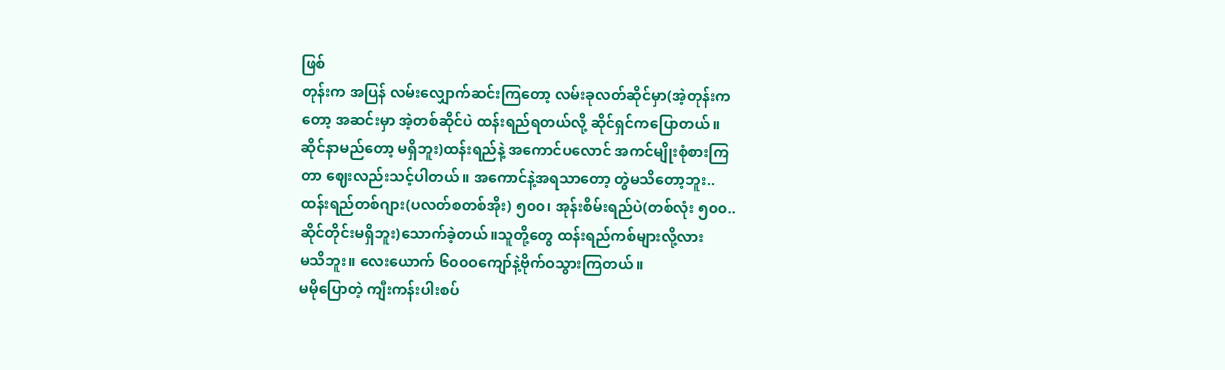ဖြစ်
တုန်းက အပြန် လမ်းလျှောက်ဆင်းကြတော့ လမ်းခုလတ်ဆိုင်မှာ(အဲ့တုန်းက
တော့ အဆင်းမှာ အဲ့တစ်ဆိုင်ပဲ ထန်းရည်ရတယ်လို့ ဆိုင်ရှင်ကပြောတယ်။
ဆိုင်နာမည်တော့ မရှိဘူး)ထန်းရည်နဲ့ အကောင်ပလောင် အကင်မျိုးစုံစားကြ
တာ ဈေးလည်းသင့်ပါတယ်။ အကောင်နဲ့အရသာတော့ တွဲမသိတော့ဘူး..
ထန်းရည်တစ်ဂျား(ပလတ်စတစ်အိုး) ၅၀၀၊ အုန်းစိမ်းရည်ပဲ(တစ်လုံး ၅၀၀..
ဆိုင်တိုင်းမရှိဘူး)သောက်ခဲ့တယ်။သူတို့တွေ ထန်းရည်ကစ်များလို့လား
မသိဘူး။ လေးယောက် ၆၀၀ဝကျော်နဲ့ဗိုက်ဝသွားကြတယ်။
မမိုပြောတဲ့ ကျီးကန်းပါးစပ်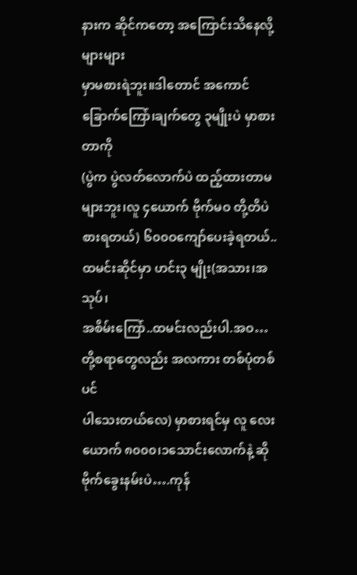နားက ဆိုင်ကတော့ အကြောင်းသိနေလို့ များများ
မှာမစားရဲဘူး။ဒါတောင် အကောင်ခြောက်ကြော်၊ချက်တွေ ၃မျိုးပဲ မှာစားတာကို
(ပွဲက ပွဲလတ်လောက်ပဲ ထည့်ထားတာမများဘူး၊လူ ၄ယောက် ဗိုက်မဝ တို့တိပဲ
စားရတယ်) ၆၀၀ဝကျော်ပေးခဲ့ရတယ်..ထမင်းဆိုင်မှာ ဟင်း၃ မျိုး(အသား၊အသုပ်၊
အစိမ်းကြော်..ထမင်းလည်းပါ.အဝ…တို့စရာတွေလည်း အလကား တစ်ပုံတစ်ပင်
ပါသေးတယ်လေ) မှာစားရင်မှ လူ လေးယောက် ၈၀၀၀၊၁သောင်းလောက်နဲ့ ဆို ဗိုက်ခွေးနမ်းပဲ….ကုန်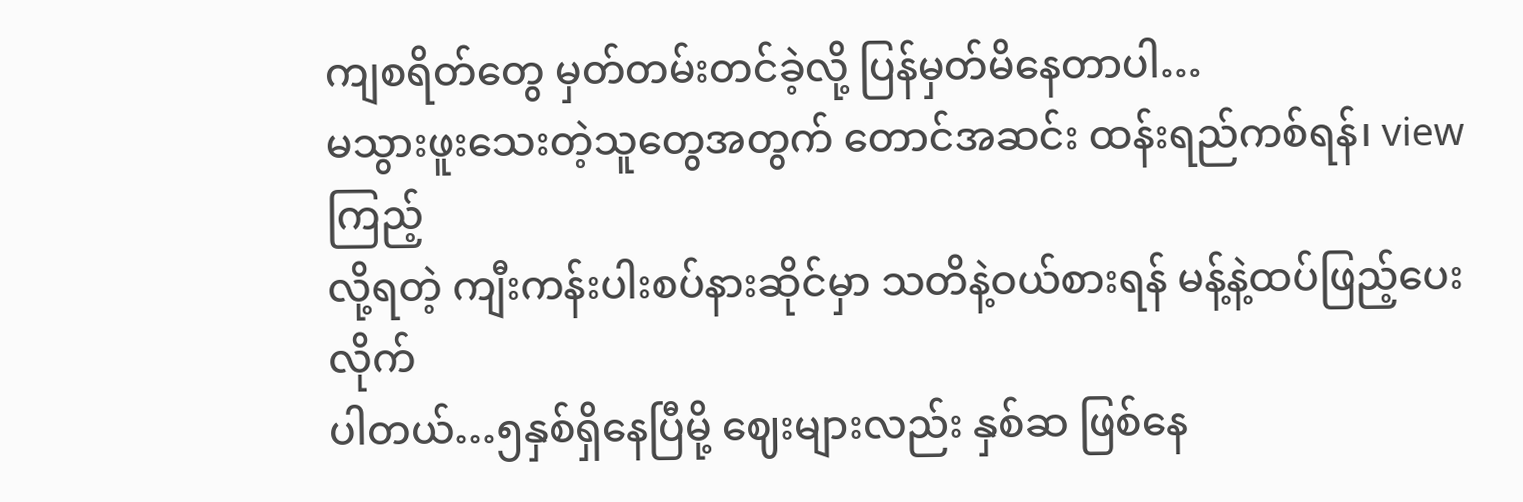ကျစရိတ်တွေ မှတ်တမ်းတင်ခဲ့လို့ ပြန်မှတ်မိနေတာပါ…
မသွားဖူးသေးတဲ့သူတွေအတွက် တောင်အဆင်း ထန်းရည်ကစ်ရန်၊ view ကြည့်
လို့ရတဲ့ ကျီးကန်းပါးစပ်နားဆိုင်မှာ သတိနဲ့ဝယ်စားရန် မန့်နဲ့ထပ်ဖြည့်ပေးလိုက်
ပါတယ်…၅နှစ်ရှိနေပြီမို့ ဈေးများလည်း နှစ်ဆ ဖြစ်နေ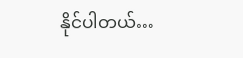နိုင်ပါတယ်…